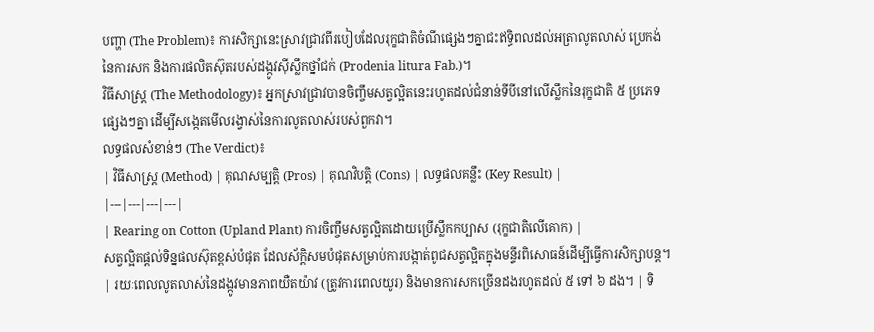បញ្ហា (The Problem)៖ ការសិក្សានេះស្រាវជ្រាវពីរបៀបដែលរុក្ខជាតិចំណីផ្សេងៗគ្នាជះឥទ្ធិពលដល់អត្រាលូតលាស់ ប្រេកង់នៃការសក និងការផលិតស៊ុតរបស់ដង្កូវស៊ីស្លឹកថ្នាំជក់ (Prodenia litura Fab.)។
វិធីសាស្ត្រ (The Methodology)៖ អ្នកស្រាវជ្រាវបានចិញ្ចឹមសត្វល្អិតនេះរហូតដល់ជំនាន់ទីបីនៅលើស្លឹកនៃរុក្ខជាតិ ៥ ប្រភេទផ្សេងៗគ្នា ដើម្បីសង្កេតមើលរង្វាស់នៃការលូតលាស់របស់ពួកវា។
លទ្ធផលសំខាន់ៗ (The Verdict)៖
| វិធីសាស្ត្រ (Method) | គុណសម្បត្តិ (Pros) | គុណវិបត្តិ (Cons) | លទ្ធផលគន្លឹះ (Key Result) |
|---|---|---|---|
| Rearing on Cotton (Upland Plant) ការចិញ្ចឹមសត្វល្អិតដោយប្រើស្លឹកកប្បាស (រុក្ខជាតិលើគោក) |
សត្វល្អិតផ្តល់ទិន្នផលស៊ុតខ្ពស់បំផុត ដែលស័ក្តិសមបំផុតសម្រាប់ការបង្កាត់ពូជសត្វល្អិតក្នុងមន្ទីរពិសោធន៍ដើម្បីធ្វើការសិក្សាបន្ត។ | រយៈពេលលូតលាស់នៃដង្កូវមានភាពយឺតយ៉ាវ (ត្រូវការពេលយូរ) និងមានការសកច្រើនដងរហូតដល់ ៥ ទៅ ៦ ដង។ | ទិ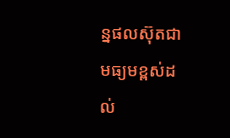ន្នផលស៊ុតជាមធ្យមខ្ពស់ដល់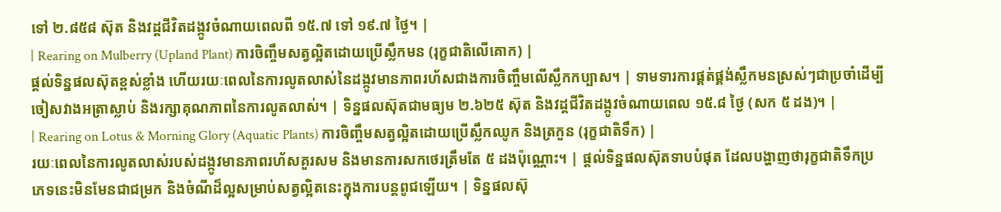ទៅ ២.៨៥៨ ស៊ុត និងវដ្តជីវិតដង្កូវចំណាយពេលពី ១៥.៧ ទៅ ១៩.៧ ថ្ងៃ។ |
| Rearing on Mulberry (Upland Plant) ការចិញ្ចឹមសត្វល្អិតដោយប្រើស្លឹកមន (រុក្ខជាតិលើគោក) |
ផ្តល់ទិន្នផលស៊ុតខ្ពស់ខ្លាំង ហើយរយៈពេលនៃការលូតលាស់នៃដង្កូវមានភាពរហ័សជាងការចិញ្ចឹមលើស្លឹកកប្បាស។ | ទាមទារការផ្គត់ផ្គង់ស្លឹកមនស្រស់ៗជាប្រចាំដើម្បីចៀសវាងអត្រាស្លាប់ និងរក្សាគុណភាពនៃការលូតលាស់។ | ទិន្នផលស៊ុតជាមធ្យម ២.៦២៥ ស៊ុត និងវដ្តជីវិតដង្កូវចំណាយពេល ១៥.៨ ថ្ងៃ (សក ៥ ដង)។ |
| Rearing on Lotus & Morning Glory (Aquatic Plants) ការចិញ្ចឹមសត្វល្អិតដោយប្រើស្លឹកឈូក និងត្រកួន (រុក្ខជាតិទឹក) |
រយៈពេលនៃការលូតលាស់របស់ដង្កូវមានភាពរហ័សគួរសម និងមានការសកថេរត្រឹមតែ ៥ ដងប៉ុណ្ណោះ។ | ផ្តល់ទិន្នផលស៊ុតទាបបំផុត ដែលបង្ហាញថារុក្ខជាតិទឹកប្រភេទនេះមិនមែនជាជម្រក និងចំណីដ៏ល្អសម្រាប់សត្វល្អិតនេះក្នុងការបន្តពូជឡើយ។ | ទិន្នផលស៊ុ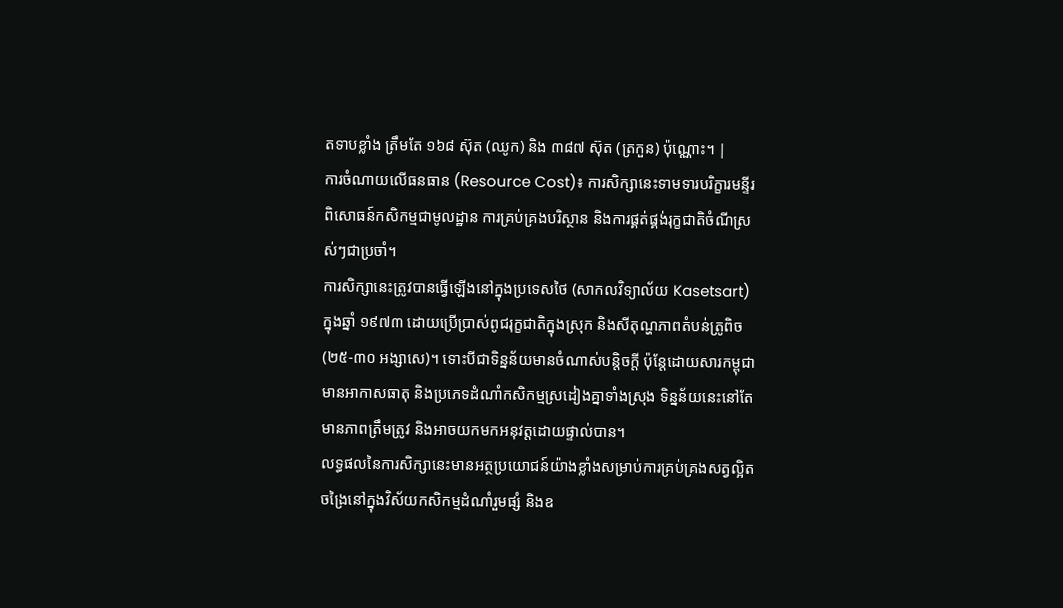តទាបខ្លាំង ត្រឹមតែ ១៦៨ ស៊ុត (ឈូក) និង ៣៨៧ ស៊ុត (ត្រកួន) ប៉ុណ្ណោះ។ |
ការចំណាយលើធនធាន (Resource Cost)៖ ការសិក្សានេះទាមទារបរិក្ខារមន្ទីរពិសោធន៍កសិកម្មជាមូលដ្ឋាន ការគ្រប់គ្រងបរិស្ថាន និងការផ្គត់ផ្គង់រុក្ខជាតិចំណីស្រស់ៗជាប្រចាំ។
ការសិក្សានេះត្រូវបានធ្វើឡើងនៅក្នុងប្រទេសថៃ (សាកលវិទ្យាល័យ Kasetsart) ក្នុងឆ្នាំ ១៩៧៣ ដោយប្រើប្រាស់ពូជរុក្ខជាតិក្នុងស្រុក និងសីតុណ្ហភាពតំបន់ត្រូពិច (២៥-៣០ អង្សាសេ)។ ទោះបីជាទិន្នន័យមានចំណាស់បន្តិចក្តី ប៉ុន្តែដោយសារកម្ពុជាមានអាកាសធាតុ និងប្រភេទដំណាំកសិកម្មស្រដៀងគ្នាទាំងស្រុង ទិន្នន័យនេះនៅតែមានភាពត្រឹមត្រូវ និងអាចយកមកអនុវត្តដោយផ្ទាល់បាន។
លទ្ធផលនៃការសិក្សានេះមានអត្ថប្រយោជន៍យ៉ាងខ្លាំងសម្រាប់ការគ្រប់គ្រងសត្វល្អិតចង្រៃនៅក្នុងវិស័យកសិកម្មដំណាំរួមផ្សំ និងឧ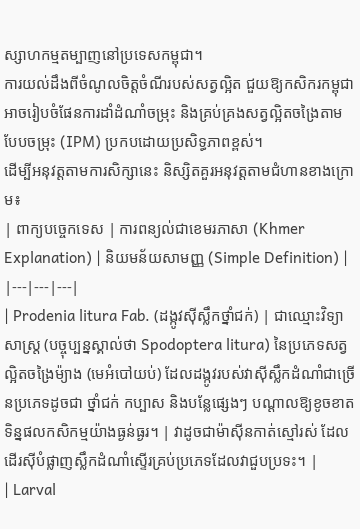ស្សាហកម្មតម្បាញនៅប្រទេសកម្ពុជា។
ការយល់ដឹងពីចំណូលចិត្តចំណីរបស់សត្វល្អិត ជួយឱ្យកសិករកម្ពុជាអាចរៀបចំផែនការដាំដំណាំចម្រុះ និងគ្រប់គ្រងសត្វល្អិតចង្រៃតាមបែបចម្រុះ (IPM) ប្រកបដោយប្រសិទ្ធភាពខ្ពស់។
ដើម្បីអនុវត្តតាមការសិក្សានេះ និស្សិតគួរអនុវត្តតាមជំហានខាងក្រោម៖
| ពាក្យបច្ចេកទេស | ការពន្យល់ជាខេមរភាសា (Khmer Explanation) | និយមន័យសាមញ្ញ (Simple Definition) |
|---|---|---|
| Prodenia litura Fab. (ដង្កូវស៊ីស្លឹកថ្នាំជក់) | ជាឈ្មោះវិទ្យាសាស្ត្រ (បច្ចុប្បន្នស្គាល់ថា Spodoptera litura) នៃប្រភេទសត្វល្អិតចង្រៃម៉្យាង (មេអំបៅយប់) ដែលដង្កូវរបស់វាស៊ីស្លឹកដំណាំជាច្រើនប្រភេទដូចជា ថ្នាំជក់ កប្បាស និងបន្លែផ្សេងៗ បណ្តាលឱ្យខូចខាតទិន្នផលកសិកម្មយ៉ាងធ្ងន់ធ្ងរ។ | វាដូចជាម៉ាស៊ីនកាត់ស្មៅរស់ ដែលដើរស៊ីបំផ្លាញស្លឹកដំណាំស្ទើរគ្រប់ប្រភេទដែលវាជួបប្រទះ។ |
| Larval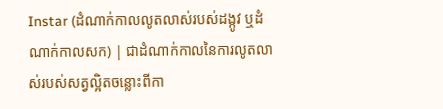Instar (ដំណាក់កាលលូតលាស់របស់ដង្កូវ ឬដំណាក់កាលសក) | ជាដំណាក់កាលនៃការលូតលាស់របស់សត្វល្អិតចន្លោះពីកា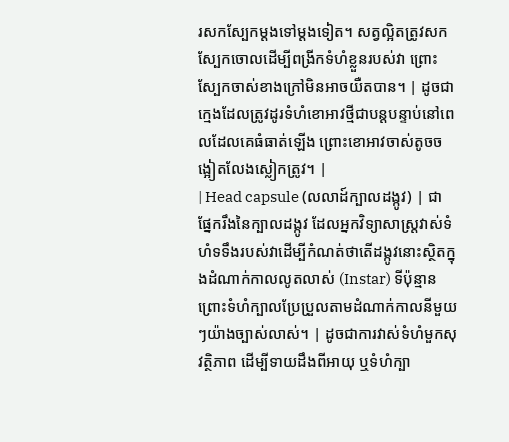រសកស្បែកម្តងទៅម្តងទៀត។ សត្វល្អិតត្រូវសកស្បែកចោលដើម្បីពង្រីកទំហំខ្លួនរបស់វា ព្រោះស្បែកចាស់ខាងក្រៅមិនអាចយឺតបាន។ | ដូចជាក្មេងដែលត្រូវដូរទំហំខោអាវថ្មីជាបន្តបន្ទាប់នៅពេលដែលគេធំធាត់ឡើង ព្រោះខោអាវចាស់តូចចង្អៀតលែងស្លៀកត្រូវ។ |
| Head capsule (លលាដ៍ក្បាលដង្កូវ) | ជាផ្នែករឹងនៃក្បាលដង្កូវ ដែលអ្នកវិទ្យាសាស្ត្រវាស់ទំហំទទឹងរបស់វាដើម្បីកំណត់ថាតើដង្កូវនោះស្ថិតក្នុងដំណាក់កាលលូតលាស់ (Instar) ទីប៉ុន្មាន ព្រោះទំហំក្បាលប្រែប្រួលតាមដំណាក់កាលនីមួយៗយ៉ាងច្បាស់លាស់។ | ដូចជាការវាស់ទំហំមួកសុវត្ថិភាព ដើម្បីទាយដឹងពីអាយុ ឬទំហំក្បា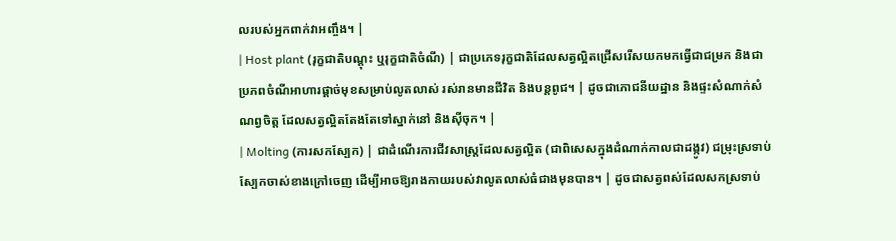លរបស់អ្នកពាក់វាអញ្ចឹង។ |
| Host plant (រុក្ខជាតិបណ្តុះ ឬរុក្ខជាតិចំណី) | ជាប្រភេទរុក្ខជាតិដែលសត្វល្អិតជ្រើសរើសយកមកធ្វើជាជម្រក និងជាប្រភពចំណីអាហារផ្តាច់មុខសម្រាប់លូតលាស់ រស់រានមានជីវិត និងបន្តពូជ។ | ដូចជាភោជនីយដ្ឋាន និងផ្ទះសំណាក់សំណព្វចិត្ត ដែលសត្វល្អិតតែងតែទៅស្នាក់នៅ និងស៊ីចុក។ |
| Molting (ការសកស្បែក) | ជាដំណើរការជីវសាស្ត្រដែលសត្វល្អិត (ជាពិសេសក្នុងដំណាក់កាលជាដង្កូវ) ជម្រុះស្រទាប់ស្បែកចាស់ខាងក្រៅចេញ ដើម្បីអាចឱ្យរាងកាយរបស់វាលូតលាស់ធំជាងមុនបាន។ | ដូចជាសត្វពស់ដែលសកស្រទាប់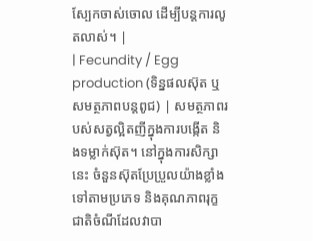ស្បែកចាស់ចោល ដើម្បីបន្តការលូតលាស់។ |
| Fecundity / Egg production (ទិន្នផលស៊ុត ឬសមត្ថភាពបន្តពូជ) | សមត្ថភាពរបស់សត្វល្អិតញីក្នុងការបង្កើត និងទម្លាក់ស៊ុត។ នៅក្នុងការសិក្សានេះ ចំនួនស៊ុតប្រែប្រួលយ៉ាងខ្លាំងទៅតាមប្រភេទ និងគុណភាពរុក្ខជាតិចំណីដែលវាបា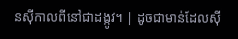នស៊ីកាលពីនៅជាដង្កូវ។ | ដូចជាមាន់ដែលស៊ី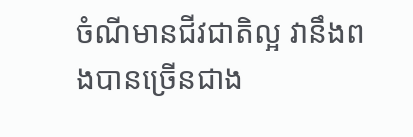ចំណីមានជីវជាតិល្អ វានឹងពងបានច្រើនជាង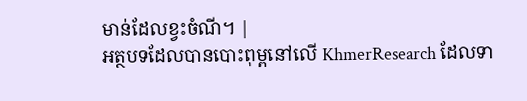មាន់ដែលខ្វះចំណី។ |
អត្ថបទដែលបានបោះពុម្ពនៅលើ KhmerResearch ដែលទា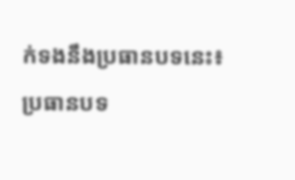ក់ទងនឹងប្រធានបទនេះ៖
ប្រធានបទ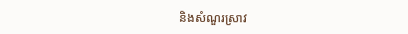និងសំណួរស្រាវ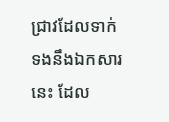ជ្រាវដែលទាក់ទងនឹងឯកសារនេះ ដែល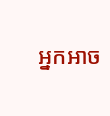អ្នកអាច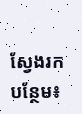ស្វែងរកបន្ថែម៖